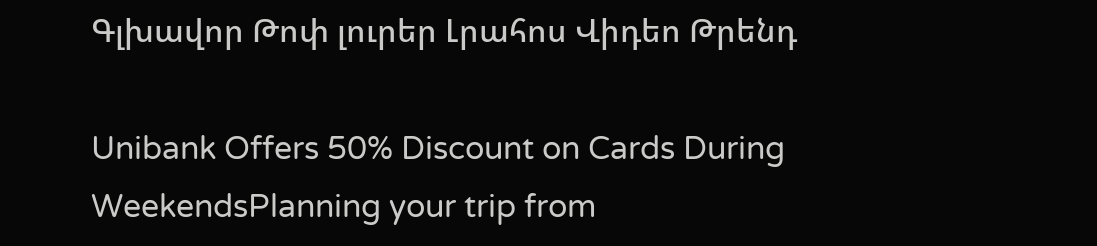Գլխավոր Թոփ լուրեր Լրահոս Վիդեո Թրենդ

Unibank Offers 50% Discount on Cards During WeekendsPlanning your trip from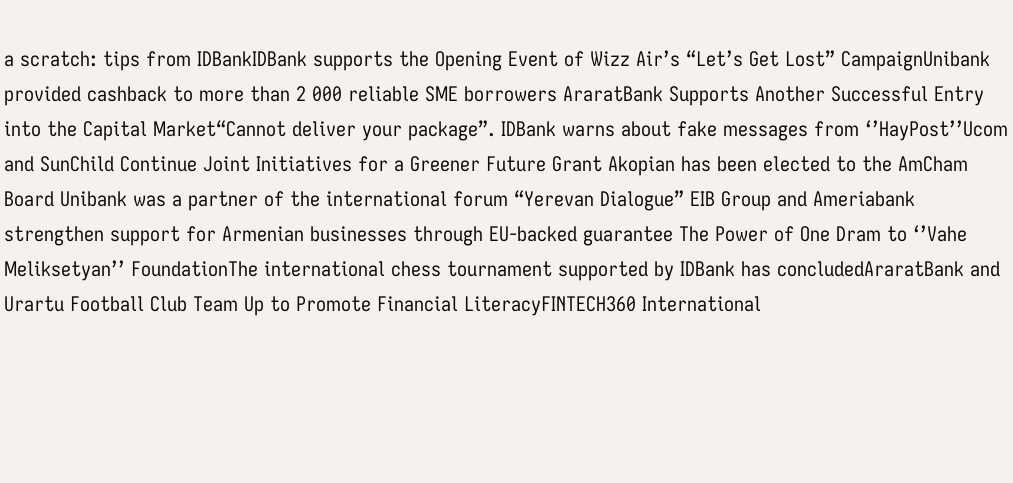a scratch: tips from IDBankIDBank supports the Opening Event of Wizz Air’s “Let’s Get Lost” CampaignUnibank provided cashback to more than 2 000 reliable SME borrowers AraratBank Supports Another Successful Entry into the Capital Market“Cannot deliver your package”. IDBank warns about fake messages from ‘’HayPost’’Ucom and SunChild Continue Joint Initiatives for a Greener Future Grant Akopian has been elected to the AmCham Board Unibank was a partner of the international forum “Yerevan Dialogue” EIB Group and Ameriabank strengthen support for Armenian businesses through EU-backed guarantee The Power of One Dram to ‘’Vahe Meliksetyan’’ FoundationThe international chess tournament supported by IDBank has concludedAraratBank and Urartu Football Club Team Up to Promote Financial LiteracyFINTECH360 International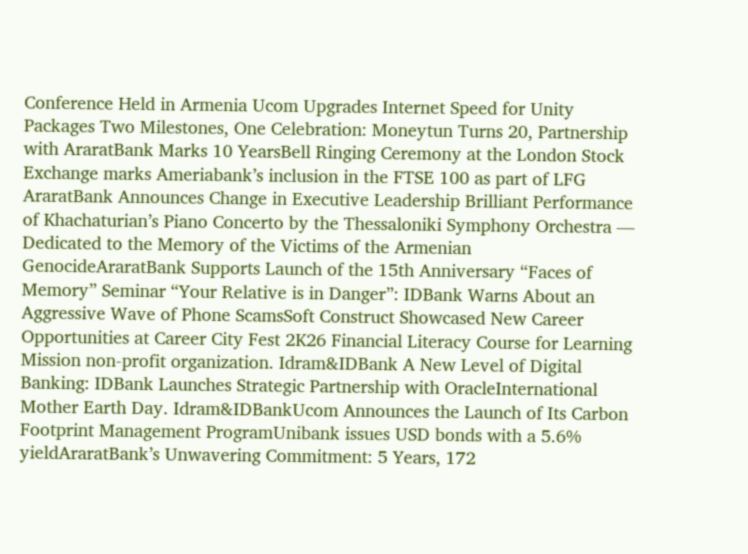Conference Held in Armenia Ucom Upgrades Internet Speed for Unity Packages Two Milestones, One Celebration: Moneytun Turns 20, Partnership with AraratBank Marks 10 YearsBell Ringing Ceremony at the London Stock Exchange marks Ameriabank’s inclusion in the FTSE 100 as part of LFG AraratBank Announces Change in Executive Leadership Brilliant Performance of Khachaturian’s Piano Concerto by the Thessaloniki Symphony Orchestra — Dedicated to the Memory of the Victims of the Armenian GenocideAraratBank Supports Launch of the 15th Anniversary “Faces of Memory” Seminar “Your Relative is in Danger”: IDBank Warns About an Aggressive Wave of Phone ScamsSoft Construct Showcased New Career Opportunities at Career City Fest 2K26 Financial Literacy Course for Learning Mission non-profit organization. Idram&IDBank A New Level of Digital Banking: IDBank Launches Strategic Partnership with OracleInternational Mother Earth Day. Idram&IDBankUcom Announces the Launch of Its Carbon Footprint Management ProgramUnibank issues USD bonds with a 5.6% yieldAraratBank’s Unwavering Commitment: 5 Years, 172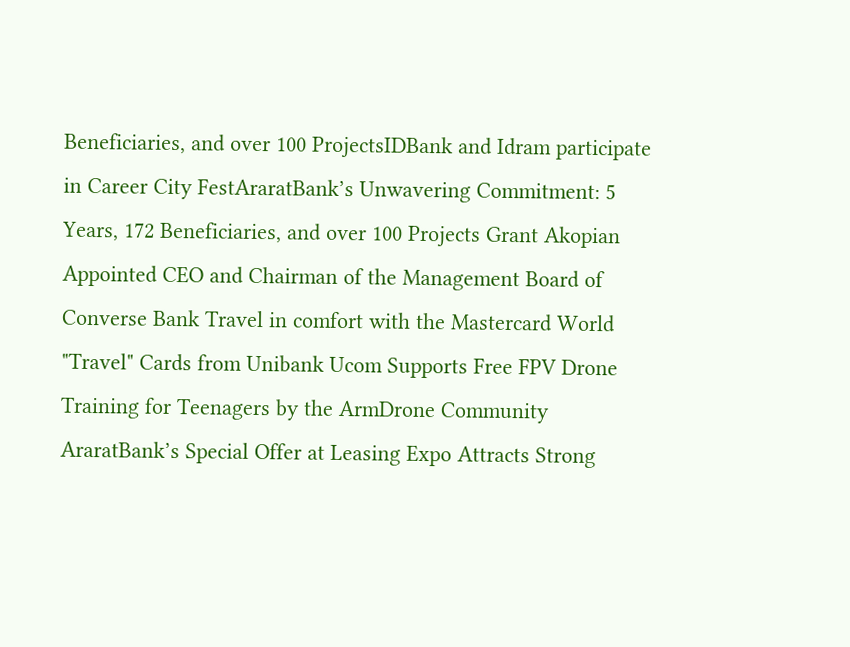Beneficiaries, and over 100 ProjectsIDBank and Idram participate in Career City FestAraratBank’s Unwavering Commitment: 5 Years, 172 Beneficiaries, and over 100 Projects Grant Akopian Appointed CEO and Chairman of the Management Board of Converse Bank Travel in comfort with the Mastercard World "Travel" Cards from Unibank Ucom Supports Free FPV Drone Training for Teenagers by the ArmDrone Community AraratBank’s Special Offer at Leasing Expo Attracts Strong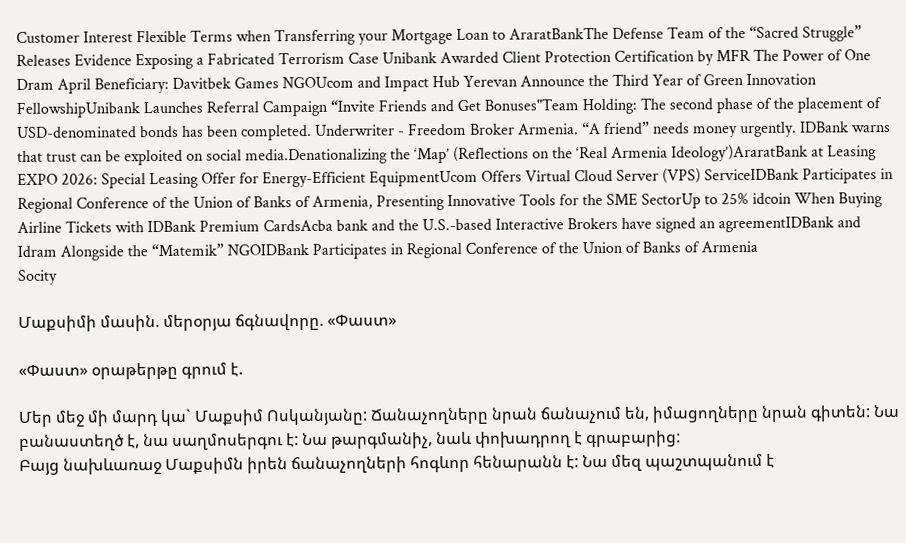Customer Interest Flexible Terms when Transferring your Mortgage Loan to AraratBankThe Defense Team of the “Sacred Struggle” Releases Evidence Exposing a Fabricated Terrorism Case Unibank Awarded Client Protection Certification by MFR The Power of One Dram April Beneficiary: Davitbek Games NGOUcom and Impact Hub Yerevan Announce the Third Year of Green Innovation FellowshipUnibank Launches Referral Campaign “Invite Friends and Get Bonuses"Team Holding: The second phase of the placement of USD-denominated bonds has been completed. Underwriter - Freedom Broker Armenia. “A friend” needs money urgently. IDBank warns that trust can be exploited on social media.Denationalizing the ‘Map’ (Reflections on the ‘Real Armenia Ideology’)AraratBank at Leasing EXPO 2026: Special Leasing Offer for Energy-Efficient EquipmentUcom Offers Virtual Cloud Server (VPS) ServiceIDBank Participates in Regional Conference of the Union of Banks of Armenia, Presenting Innovative Tools for the SME SectorUp to 25% idcoin When Buying Airline Tickets with IDBank Premium CardsAcba bank and the U.S.-based Interactive Brokers have signed an agreementIDBank and Idram Alongside the “Matemik” NGOIDBank Participates in Regional Conference of the Union of Banks of Armenia
Socity

Մաքսիմի մասին. մերօրյա ճգնավորը. «Փաստ»

«Փաստ» օրաթերթը գրում է.

Մեր մեջ մի մարդ կա` Մաքսիմ Ոսկանյանը: Ճանաչողները նրան ճանաչում են, իմացողները նրան գիտեն: Նա բանաստեղծ է, նա սաղմոսերգու է: Նա թարգմանիչ, նաև փոխադրող է գրաբարից:
Բայց նախևառաջ Մաքսիմն իրեն ճանաչողների հոգևոր հենարանն է: Նա մեզ պաշտպանում է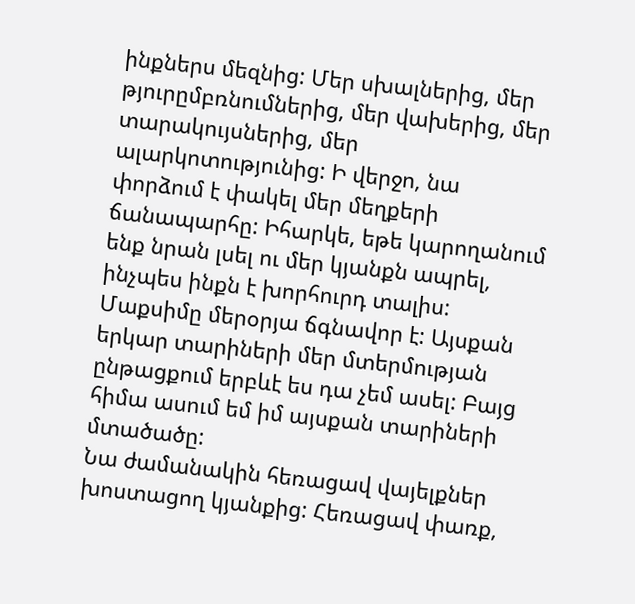ինքներս մեզնից: Մեր սխալներից, մեր թյուրըմբռնումներից, մեր վախերից, մեր տարակույսներից, մեր ալարկոտությունից: Ի վերջո, նա փորձում է փակել մեր մեղքերի ճանապարհը: Իհարկե, եթե կարողանում ենք նրան լսել ու մեր կյանքն ապրել, ինչպես ինքն է խորհուրդ տալիս:
Մաքսիմը մերօրյա ճգնավոր է: Այսքան երկար տարիների մեր մտերմության ընթացքում երբևէ ես դա չեմ ասել: Բայց հիմա ասում եմ իմ այսքան տարիների մտածածը:
Նա ժամանակին հեռացավ վայելքներ խոստացող կյանքից: Հեռացավ փառք,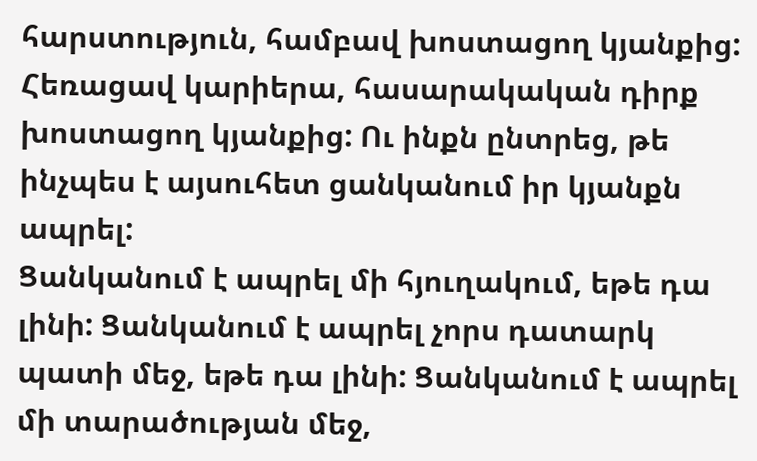հարստություն, համբավ խոստացող կյանքից: Հեռացավ կարիերա, հասարակական դիրք խոստացող կյանքից: Ու ինքն ընտրեց, թե ինչպես է այսուհետ ցանկանում իր կյանքն ապրել:
Ցանկանում է ապրել մի հյուղակում, եթե դա լինի: Ցանկանում է ապրել չորս դատարկ պատի մեջ, եթե դա լինի: Ցանկանում է ապրել մի տարածության մեջ,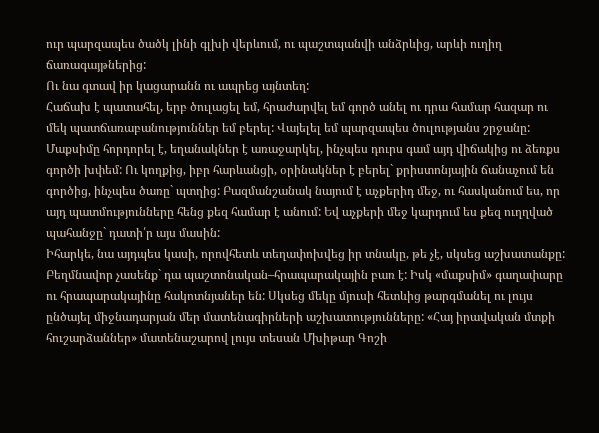ուր պարզապես ծածկ լինի գլխի վերևում, ու պաշտպանվի անձրևից, արևի ուղիղ ճառագայթներից:
Ու նա գտավ իր կացարանն ու ապրեց այնտեղ:
Հաճախ է պատահել, երբ ծուլացել եմ, հրաժարվել եմ գործ անել ու դրա համար հազար ու մեկ պատճառաբանություններ եմ բերել: Վայելել եմ պարզապես ծուլությանս շրջանը: Մաքսիմը հորդորել է, եղանակներ է առաջարկել, ինչպես դուրս գամ այդ վիճակից ու ձեռքս գործի խփեմ: Ու կողքից, իբր հարևանցի, օրինակներ է բերել` քրիստոնյային ճանաչում են գործից, ինչպես ծառը` պտղից: Բազմանշանակ նայում է աչքերիդ մեջ, ու հասկանում ես, որ այդ պատմությունները հենց քեզ համար է անում: Եվ աչքերի մեջ կարդում ես քեզ ուղղված պահանջը` դատի՛ր այս մասին:
Իհարկե, նա այդպես կասի, որովհետև տեղափոխվեց իր տնակը, թե չէ, սկսեց աշխատանքը: Բեղմնավոր չասենք` դա պաշտոնական–հրապարակային բառ է: Իսկ «մաքսիմ» գաղափարը ու հրապարակայինը հակոտնյաներ են: Սկսեց մեկը մյուսի հետևից թարգմանել ու լույս ընծայել միջնադարյան մեր մատենագիրների աշխատությունները: «Հայ իրավական մտքի հուշարձաններ» մատենաշարով լույս տեսան Մխիթար Գոշի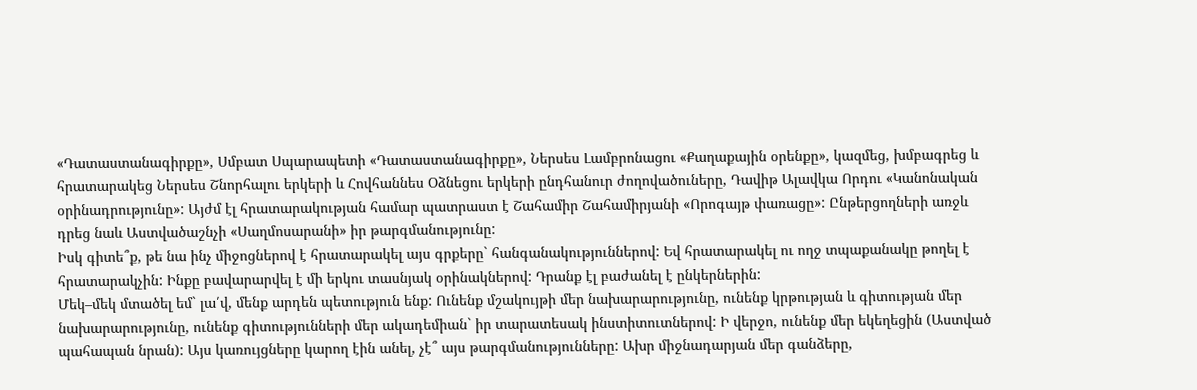«Դատաստանագիրքը», Սմբատ Սպարապետի «Դատաստանագիրքը», Ներսես Լամբրոնացու «Քաղաքային օրենքը», կազմեց, խմբագրեց և հրատարակեց Ներսես Շնորհալու երկերի և Հովհաննես Օձնեցու երկերի ընդհանուր ժողովածուները, Դավիթ Ալավկա Որդու «Կանոնական օրինադրությունը»: Այժմ էլ հրատարակության համար պատրաստ է Շահամիր Շահամիրյանի «Որոգայթ փառացը»: Ընթերցողների առջև դրեց նաև Աստվածաշնչի «Սաղմոսարանի» իր թարգմանությունը:
Իսկ գիտե՞ք, թե նա ինչ միջոցներով է հրատարակել այս գրքերը` հանգանակություններով: Եվ հրատարակել ու ողջ տպաքանակը թողել է հրատարակչին: Ինքը բավարարվել է մի երկու տասնյակ օրինակներով: Դրանք էլ բաժանել է ընկերներին:
Մեկ–մեկ մտածել եմ` լա՛վ, մենք արդեն պետություն ենք: Ունենք մշակույթի մեր նախարարությունը, ունենք կրթության և գիտության մեր նախարարությունը, ունենք գիտությունների մեր ակադեմիան` իր տարատեսակ ինստիտուտներով: Ի վերջո, ունենք մեր եկեղեցին (Աստված պահապան նրան): Այս կառույցները կարող էին անել, չէ՞ այս թարգմանությունները: Ախր միջնադարյան մեր գանձերը,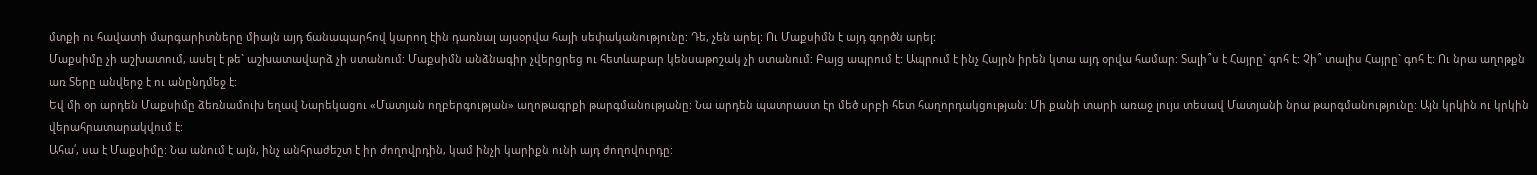մտքի ու հավատի մարգարիտները միայն այդ ճանապարհով կարող էին դառնալ այսօրվա հայի սեփականությունը: Դե, չեն արել: Ու Մաքսիմն է այդ գործն արել:
Մաքսիմը չի աշխատում, ասել է թե` աշխատավարձ չի ստանում: Մաքսիմն անձնագիր չվերցրեց ու հետևաբար կենսաթոշակ չի ստանում: Բայց ապրում է: Ապրում է ինչ Հայրն իրեն կտա այդ օրվա համար: Տալի՞ս է Հայրը` գոհ է: Չի՞ տալիս Հայրը` գոհ է: Ու նրա աղոթքն առ Տերը անվերջ է ու անընդմեջ է:
Եվ մի օր արդեն Մաքսիմը ձեռնամուխ եղավ Նարեկացու «Մատյան ողբերգության» աղոթագրքի թարգմանությանը: Նա արդեն պատրաստ էր մեծ սրբի հետ հաղորդակցության: Մի քանի տարի առաջ լույս տեսավ Մատյանի նրա թարգմանությունը: Այն կրկին ու կրկին վերահրատարակվում է:
Ահա՛, սա է Մաքսիմը: Նա անում է այն, ինչ անհրաժեշտ է իր ժողովրդին, կամ ինչի կարիքն ունի այդ ժողովուրդը: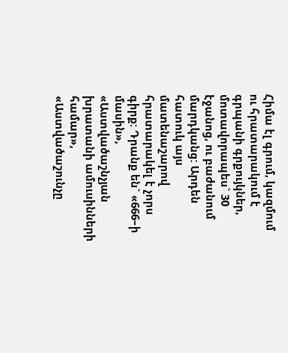Հիմա էլ գրում, կազմում ու հրատարակում է գրպանի գրքույկներ, մոտավորապես` 30 էջանոց, ու բաժանում մարդկանց: Արդեն հատուկ այս մատենաշարով հրատարակել է չորս գիրք: Դրանք են` «666–ի մասին», «Աստվածաշնչյան խրատանի ամուսինների համար», «Աստվածաշունչը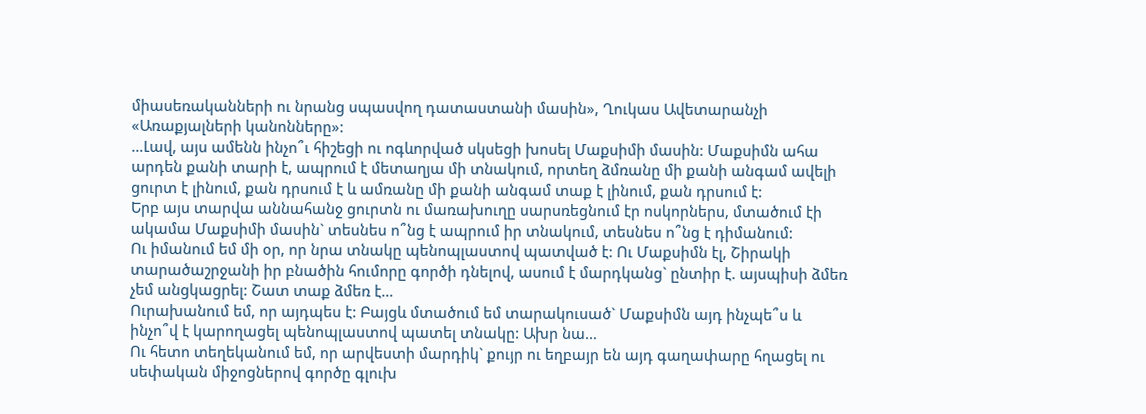միասեռականների ու նրանց սպասվող դատաստանի մասին», Ղուկաս Ավետարանչի «Առաքյալների կանոնները»:
…Լավ, այս ամենն ինչո՞ւ հիշեցի ու ոգևորված սկսեցի խոսել Մաքսիմի մասին: Մաքսիմն ահա արդեն քանի տարի է, ապրում է մետաղյա մի տնակում, որտեղ ձմռանը մի քանի անգամ ավելի ցուրտ է լինում, քան դրսում է և ամռանը մի քանի անգամ տաք է լինում, քան դրսում է:
Երբ այս տարվա աննահանջ ցուրտն ու մառախուղը սարսռեցնում էր ոսկորներս, մտածում էի ակամա Մաքսիմի մասին` տեսնես ո՞նց է ապրում իր տնակում, տեսնես ո՞նց է դիմանում:
Ու իմանում եմ մի օր, որ նրա տնակը պենոպլաստով պատված է: Ու Մաքսիմն էլ, Շիրակի տարածաշրջանի իր բնածին հումորը գործի դնելով, ասում է մարդկանց` ընտիր է. այսպիսի ձմեռ չեմ անցկացրել: Շատ տաք ձմեռ է…
Ուրախանում եմ, որ այդպես է: Բայցև մտածում եմ տարակուսած` Մաքսիմն այդ ինչպե՞ս և ինչո՞վ է կարողացել պենոպլաստով պատել տնակը: Ախր նա…
Ու հետո տեղեկանում եմ, որ արվեստի մարդիկ` քույր ու եղբայր են այդ գաղափարը հղացել ու սեփական միջոցներով գործը գլուխ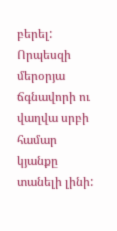բերել: Որպեսզի մերօրյա ճգնավորի ու վաղվա սրբի համար կյանքը տանելի լինի: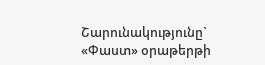Շարունակությունը` «Փաստ» օրաթերթի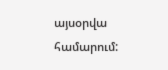այսօրվա համարում: